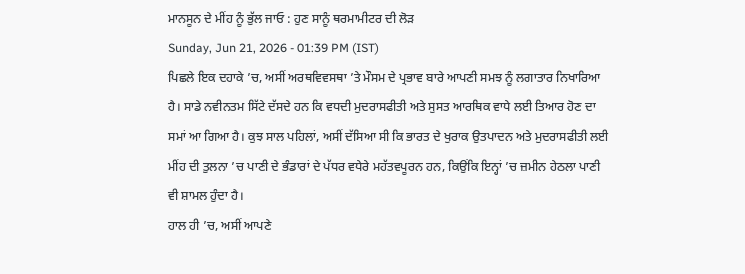ਮਾਨਸੂਨ ਦੇ ਮੀਂਹ ਨੂੰ ਭੁੱਲ ਜਾਓ : ਹੁਣ ਸਾਨੂੰ ਥਰਮਾਮੀਟਰ ਦੀ ਲੋੜ
Sunday, Jun 21, 2026 - 01:39 PM (IST)
ਪਿਛਲੇ ਇਕ ਦਹਾਕੇ ’ਚ, ਅਸੀਂ ਅਰਥਵਿਵਸਥਾ ’ਤੇ ਮੌਸਮ ਦੇ ਪ੍ਰਭਾਵ ਬਾਰੇ ਆਪਣੀ ਸਮਝ ਨੂੰ ਲਗਾਤਾਰ ਨਿਖਾਰਿਆ ਹੈ। ਸਾਡੇ ਨਵੀਨਤਮ ਸਿੱਟੇ ਦੱਸਦੇ ਹਨ ਕਿ ਵਧਦੀ ਮੁਦਰਾਸਫੀਤੀ ਅਤੇ ਸੁਸਤ ਆਰਥਿਕ ਵਾਧੇ ਲਈ ਤਿਆਰ ਹੋਣ ਦਾ ਸਮਾਂ ਆ ਗਿਆ ਹੈ। ਕੁਝ ਸਾਲ ਪਹਿਲਾਂ, ਅਸੀਂ ਦੱਸਿਆ ਸੀ ਕਿ ਭਾਰਤ ਦੇ ਖੁਰਾਕ ਉਤਪਾਦਨ ਅਤੇ ਮੁਦਰਾਸਫੀਤੀ ਲਈ ਮੀਂਹ ਦੀ ਤੁਲਨਾ ’ਚ ਪਾਣੀ ਦੇ ਭੰਡਾਰਾਂ ਦੇ ਪੱਧਰ ਵਧੇਰੇ ਮਹੱਤਵਪੂਰਨ ਹਨ, ਕਿਉਂਕਿ ਇਨ੍ਹਾਂ ’ਚ ਜ਼ਮੀਨ ਹੇਠਲਾ ਪਾਣੀ ਵੀ ਸ਼ਾਮਲ ਹੁੰਦਾ ਹੈ।
ਹਾਲ ਹੀ ’ਚ, ਅਸੀਂ ਆਪਣੇ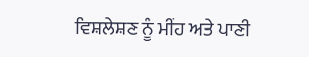ਵਿਸ਼ਲੇਸ਼ਣ ਨੂੰ ਮੀਂਹ ਅਤੇ ਪਾਣੀ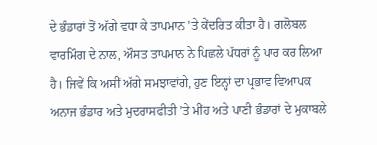ਦੇ ਭੰਡਾਰਾਂ ਤੋਂ ਅੱਗੇ ਵਧਾ ਕੇ ਤਾਪਮਾਨ ’ਤੇ ਕੇਂਦਰਿਤ ਕੀਤਾ ਹੈ। ਗਲੋਬਲ ਵਾਰਮਿੰਗ ਦੇ ਨਾਲ, ਔਸਤ ਤਾਪਮਾਨ ਨੇ ਪਿਛਲੇ ਪੱਧਰਾਂ ਨੂੰ ਪਾਰ ਕਰ ਲਿਆ ਹੈ। ਜਿਵੇਂ ਕਿ ਅਸੀਂ ਅੱਗੇ ਸਮਝਾਵਾਂਗੇ, ਹੁਣ ਇਨ੍ਹਾਂ ਦਾ ਪ੍ਰਭਾਵ ਵਿਆਪਕ ਅਨਾਜ ਭੰਡਾਰ ਅਤੇ ਮੁਦਰਾਸਫੀਤੀ ’ਤੇ ਮੀਂਹ ਅਤੇ ਪਾਣੀ ਭੰਡਾਰਾਂ ਦੇ ਮੁਕਾਬਲੇ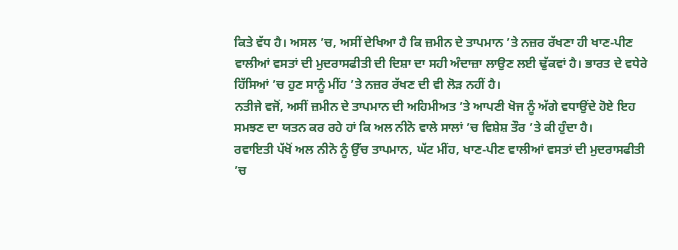ਕਿਤੇ ਵੱਧ ਹੈ। ਅਸਲ ’ਚ, ਅਸੀਂ ਦੇਖਿਆ ਹੈ ਕਿ ਜ਼ਮੀਨ ਦੇ ਤਾਪਮਾਨ ’ਤੇ ਨਜ਼ਰ ਰੱਖਣਾ ਹੀ ਖਾਣ-ਪੀਣ ਵਾਲੀਆਂ ਵਸਤਾਂ ਦੀ ਮੁਦਰਾਸਫੀਤੀ ਦੀ ਦਿਸ਼ਾ ਦਾ ਸਹੀ ਅੰਦਾਜ਼ਾ ਲਾਉਣ ਲਈ ਢੁੱਕਵਾਂ ਹੈ। ਭਾਰਤ ਦੇ ਵਧੇਰੇ ਹਿੱਸਿਆਂ ’ਚ ਹੁਣ ਸਾਨੂੰ ਮੀਂਹ ’ਤੇ ਨਜ਼ਰ ਰੱਖਣ ਦੀ ਵੀ ਲੋੜ ਨਹੀਂ ਹੈ।
ਨਤੀਜੇ ਵਜੋਂ, ਅਸੀਂ ਜ਼ਮੀਨ ਦੇ ਤਾਪਮਾਨ ਦੀ ਅਹਿਮੀਅਤ ’ਤੇ ਆਪਣੀ ਖੋਜ ਨੂੰ ਅੱਗੇ ਵਧਾਉਂਦੇ ਹੋਏ ਇਹ ਸਮਝਣ ਦਾ ਯਤਨ ਕਰ ਰਹੇ ਹਾਂ ਕਿ ਅਲ ਨੀਨੋ ਵਾਲੇ ਸਾਲਾਂ ’ਚ ਵਿਸ਼ੇਸ਼ ਤੌਰ ’ਤੇ ਕੀ ਹੁੰਦਾ ਹੈ।
ਰਵਾਇਤੀ ਪੱਖੋਂ ਅਲ ਨੀਨੋ ਨੂੰ ਉੱਚ ਤਾਪਮਾਨ, ਘੱਟ ਮੀਂਹ, ਖਾਣ-ਪੀਣ ਵਾਲੀਆਂ ਵਸਤਾਂ ਦੀ ਮੁਦਰਾਸਫੀਤੀ ’ਚ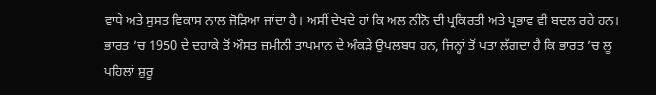ਵਾਧੇ ਅਤੇ ਸੁਸਤ ਵਿਕਾਸ ਨਾਲ ਜੋੜਿਆ ਜਾਂਦਾ ਹੈ। ਅਸੀਂ ਦੇਖਦੇ ਹਾਂ ਕਿ ਅਲ ਨੀਨੋ ਦੀ ਪ੍ਰਕਿਰਤੀ ਅਤੇ ਪ੍ਰਭਾਵ ਵੀ ਬਦਲ ਰਹੇ ਹਨ।
ਭਾਰਤ ’ਚ 1950 ਦੇ ਦਹਾਕੇ ਤੋਂ ਔਸਤ ਜ਼ਮੀਨੀ ਤਾਪਮਾਨ ਦੇ ਅੰਕੜੇ ਉਪਲਬਧ ਹਨ, ਜਿਨ੍ਹਾਂ ਤੋਂ ਪਤਾ ਲੱਗਦਾ ਹੈ ਕਿ ਭਾਰਤ ’ਚ ਲੂ ਪਹਿਲਾਂ ਸ਼ੁਰੂ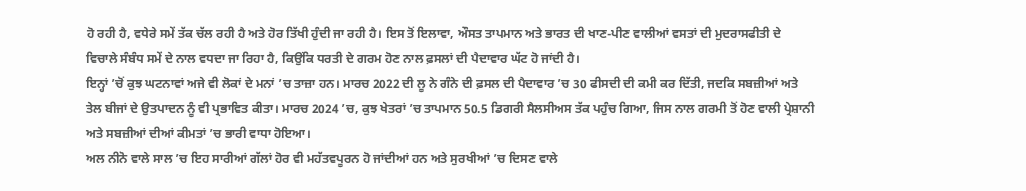ਹੋ ਰਹੀ ਹੈ, ਵਧੇਰੇ ਸਮੇਂ ਤੱਕ ਚੱਲ ਰਹੀ ਹੈ ਅਤੇ ਹੋਰ ਤਿੱਖੀ ਹੁੰਦੀ ਜਾ ਰਹੀ ਹੈ। ਇਸ ਤੋਂ ਇਲਾਵਾ, ਔਸਤ ਤਾਪਮਾਨ ਅਤੇ ਭਾਰਤ ਦੀ ਖਾਣ-ਪੀਣ ਵਾਲੀਆਂ ਵਸਤਾਂ ਦੀ ਮੁਦਰਾਸਫੀਤੀ ਦੇ ਵਿਚਾਲੇ ਸੰਬੰਧ ਸਮੇਂ ਦੇ ਨਾਲ ਵਧਦਾ ਜਾ ਰਿਹਾ ਹੈ, ਕਿਉਂਕਿ ਧਰਤੀ ਦੇ ਗਰਮ ਹੋਣ ਨਾਲ ਫ਼ਸਲਾਂ ਦੀ ਪੈਦਾਵਾਰ ਘੱਟ ਹੋ ਜਾਂਦੀ ਹੈ।
ਇਨ੍ਹਾਂ ’ਚੋਂ ਕੁਝ ਘਟਨਾਵਾਂ ਅਜੇ ਵੀ ਲੋਕਾਂ ਦੇ ਮਨਾਂ ’ਚ ਤਾਜ਼ਾ ਹਨ। ਮਾਰਚ 2022 ਦੀ ਲੂ ਨੇ ਗੰਨੇ ਦੀ ਫ਼ਸਲ ਦੀ ਪੈਦਾਵਾਰ ’ਚ 30 ਫੀਸਦੀ ਦੀ ਕਮੀ ਕਰ ਦਿੱਤੀ, ਜਦਕਿ ਸਬਜ਼ੀਆਂ ਅਤੇ ਤੇਲ ਬੀਜਾਂ ਦੇ ਉਤਪਾਦਨ ਨੂੰ ਵੀ ਪ੍ਰਭਾਵਿਤ ਕੀਤਾ। ਮਾਰਚ 2024 ’ਚ, ਕੁਝ ਖੇਤਰਾਂ ’ਚ ਤਾਪਮਾਨ 50.5 ਡਿਗਰੀ ਸੈਲਸੀਅਸ ਤੱਕ ਪਹੁੰਚ ਗਿਆ, ਜਿਸ ਨਾਲ ਗਰਮੀ ਤੋਂ ਹੋਣ ਵਾਲੀ ਪ੍ਰੇਸ਼ਾਨੀ ਅਤੇ ਸਬਜ਼ੀਆਂ ਦੀਆਂ ਕੀਮਤਾਂ ’ਚ ਭਾਰੀ ਵਾਧਾ ਹੋਇਆ।
ਅਲ ਨੀਨੋ ਵਾਲੇ ਸਾਲ ’ਚ ਇਹ ਸਾਰੀਆਂ ਗੱਲਾਂ ਹੋਰ ਵੀ ਮਹੱਤਵਪੂਰਨ ਹੋ ਜਾਂਦੀਆਂ ਹਨ ਅਤੇ ਸੁਰਖੀਆਂ ’ਚ ਦਿਸਣ ਵਾਲੇ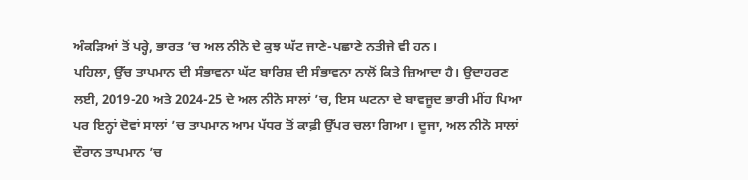ਅੰਕੜਿਆਂ ਤੋਂ ਪਰ੍ਹੇ, ਭਾਰਤ ’ਚ ਅਲ ਨੀਨੋ ਦੇ ਕੁਝ ਘੱਟ ਜਾਣੇ-ਪਛਾਣੇ ਨਤੀਜੇ ਵੀ ਹਨ।
ਪਹਿਲਾ, ਉੱਚ ਤਾਪਮਾਨ ਦੀ ਸੰਭਾਵਨਾ ਘੱਟ ਬਾਰਿਸ਼ ਦੀ ਸੰਭਾਵਨਾ ਨਾਲੋਂ ਕਿਤੇ ਜ਼ਿਆਦਾ ਹੈ। ਉਦਾਹਰਣ ਲਈ, 2019-20 ਅਤੇ 2024-25 ਦੇ ਅਲ ਨੀਨੋ ਸਾਲਾਂ ’ਚ, ਇਸ ਘਟਨਾ ਦੇ ਬਾਵਜੂਦ ਭਾਰੀ ਮੀਂਹ ਪਿਆ ਪਰ ਇਨ੍ਹਾਂ ਦੋਵਾਂ ਸਾਲਾਂ ’ਚ ਤਾਪਮਾਨ ਆਮ ਪੱਧਰ ਤੋਂ ਕਾਫ਼ੀ ਉੱਪਰ ਚਲਾ ਗਿਆ। ਦੂਜਾ, ਅਲ ਨੀਨੋ ਸਾਲਾਂ ਦੌਰਾਨ ਤਾਪਮਾਨ ’ਚ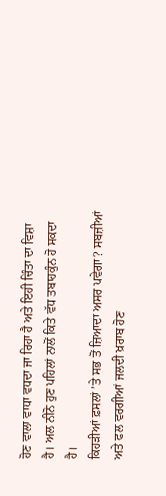ਹੋਣ ਵਾਲਾ ਵਾਧਾ ਵਧਦਾ ਜਾ ਰਿਹਾ ਹੈ ਅਤੇ ਇਹੀ ਚਿੰਤਾ ਦਾ ਵਿਸ਼ਾ ਹੈ। ਅਲ ਨੀਨੋ ਹੁਣ ਪਹਿਲਾਂ ਨਾਲੋਂ ਕਿਤੇ ਵੱਧ ਤਬਾਹਕੁੰਨ ਹੋ ਸਕਦਾ ਹੈ।
ਕਿਹੜੀਆਂ ਫ਼ਸਲਾਂ ’ਤੇ ਸਭ ਤੋਂ ਜ਼ਿਆਦਾ ਅਸਰ ਪਵੇਗਾ? ਸਬਜ਼ੀਆਂ ਅਤੇ ਫਲ ਵਰਗੀਆਂ ਜਲਦੀ ਖ਼ਰਾਬ ਹੋਣ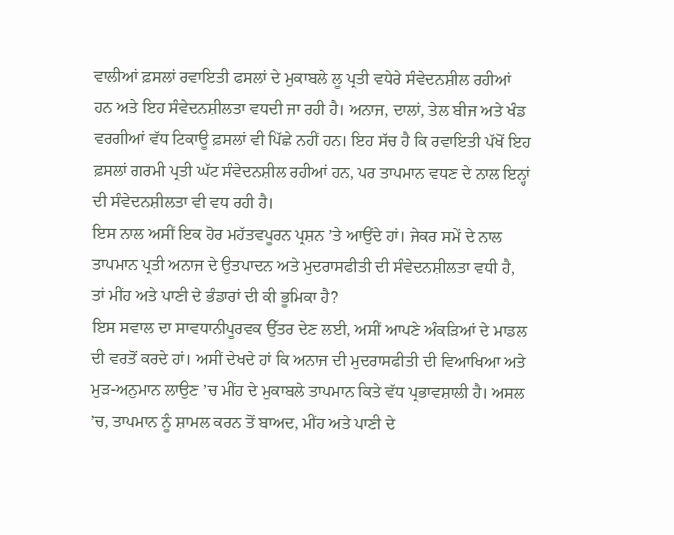ਵਾਲੀਆਂ ਫ਼ਸਲਾਂ ਰਵਾਇਤੀ ਫਸਲਾਂ ਦੇ ਮੁਕਾਬਲੇ ਲੂ ਪ੍ਰਤੀ ਵਧੇਰੇ ਸੰਵੇਦਨਸ਼ੀਲ ਰਹੀਆਂ ਹਨ ਅਤੇ ਇਹ ਸੰਵੇਦਨਸ਼ੀਲਤਾ ਵਧਦੀ ਜਾ ਰਹੀ ਹੈ। ਅਨਾਜ, ਦਾਲਾਂ, ਤੇਲ ਬੀਜ ਅਤੇ ਖੰਡ ਵਰਗੀਆਂ ਵੱਧ ਟਿਕਾਊ ਫ਼ਸਲਾਂ ਵੀ ਪਿੱਛੇ ਨਹੀਂ ਹਨ। ਇਹ ਸੱਚ ਹੈ ਕਿ ਰਵਾਇਤੀ ਪੱਖੋਂ ਇਹ ਫ਼ਸਲਾਂ ਗਰਮੀ ਪ੍ਰਤੀ ਘੱਟ ਸੰਵੇਦਨਸ਼ੀਲ ਰਹੀਆਂ ਹਨ, ਪਰ ਤਾਪਮਾਨ ਵਧਣ ਦੇ ਨਾਲ ਇਨ੍ਹਾਂ ਦੀ ਸੰਵੇਦਨਸ਼ੀਲਤਾ ਵੀ ਵਧ ਰਹੀ ਹੈ।
ਇਸ ਨਾਲ ਅਸੀਂ ਇਕ ਹੋਰ ਮਹੱਤਵਪੂਰਨ ਪ੍ਰਸ਼ਨ ’ਤੇ ਆਉਂਦੇ ਹਾਂ। ਜੇਕਰ ਸਮੇਂ ਦੇ ਨਾਲ ਤਾਪਮਾਨ ਪ੍ਰਤੀ ਅਨਾਜ ਦੇ ਉਤਪਾਦਨ ਅਤੇ ਮੁਦਰਾਸਫੀਤੀ ਦੀ ਸੰਵੇਦਨਸ਼ੀਲਤਾ ਵਧੀ ਹੈ, ਤਾਂ ਮੀਂਹ ਅਤੇ ਪਾਣੀ ਦੇ ਭੰਡਾਰਾਂ ਦੀ ਕੀ ਭੂਮਿਕਾ ਹੈ?
ਇਸ ਸਵਾਲ ਦਾ ਸਾਵਧਾਨੀਪੂਰਵਕ ਉੱਤਰ ਦੇਣ ਲਈ, ਅਸੀਂ ਆਪਣੇ ਅੰਕੜਿਆਂ ਦੇ ਮਾਡਲ ਦੀ ਵਰਤੋਂ ਕਰਦੇ ਹਾਂ। ਅਸੀਂ ਦੇਖਦੇ ਹਾਂ ਕਿ ਅਨਾਜ ਦੀ ਮੁਦਰਾਸਫੀਤੀ ਦੀ ਵਿਆਖਿਆ ਅਤੇ ਮੁੜ-ਅਨੁਮਾਨ ਲਾਉਣ ’ਚ ਮੀਂਹ ਦੇ ਮੁਕਾਬਲੇ ਤਾਪਮਾਨ ਕਿਤੇ ਵੱਧ ਪ੍ਰਭਾਵਸ਼ਾਲੀ ਹੈ। ਅਸਲ ’ਚ, ਤਾਪਮਾਨ ਨੂੰ ਸ਼ਾਮਲ ਕਰਨ ਤੋਂ ਬਾਅਦ, ਮੀਂਹ ਅਤੇ ਪਾਣੀ ਦੇ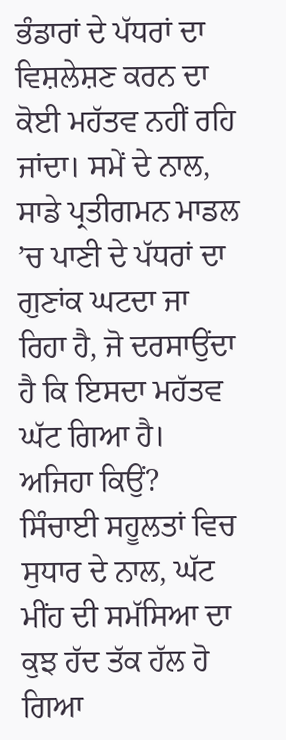ਭੰਡਾਰਾਂ ਦੇ ਪੱਧਰਾਂ ਦਾ ਵਿਸ਼ਲੇਸ਼ਣ ਕਰਨ ਦਾ ਕੋਈ ਮਹੱਤਵ ਨਹੀਂ ਰਹਿ ਜਾਂਦਾ। ਸਮੇਂ ਦੇ ਨਾਲ, ਸਾਡੇ ਪ੍ਰਤੀਗਮਨ ਮਾਡਲ ’ਚ ਪਾਣੀ ਦੇ ਪੱਧਰਾਂ ਦਾ ਗੁਣਾਂਕ ਘਟਦਾ ਜਾ ਰਿਹਾ ਹੈ, ਜੋ ਦਰਸਾਉਂਦਾ ਹੈ ਕਿ ਇਸਦਾ ਮਹੱਤਵ ਘੱਟ ਗਿਆ ਹੈ। ਅਜਿਹਾ ਕਿਉਂ? ਸਿੰਚਾਈ ਸਹੂਲਤਾਂ ਵਿਚ ਸੁਧਾਰ ਦੇ ਨਾਲ, ਘੱਟ ਮੀਂਹ ਦੀ ਸਮੱਸਿਆ ਦਾ ਕੁਝ ਹੱਦ ਤੱਕ ਹੱਲ ਹੋ ਗਿਆ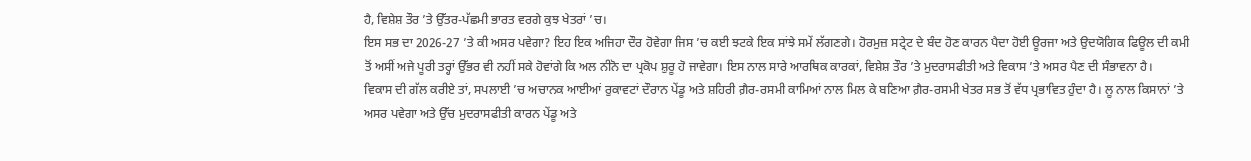ਹੈ, ਵਿਸ਼ੇਸ਼ ਤੌਰ ’ਤੇ ਉੱਤਰ-ਪੱਛਮੀ ਭਾਰਤ ਵਰਗੇ ਕੁਝ ਖੇਤਰਾਂ ’ਚ।
ਇਸ ਸਭ ਦਾ 2026-27 ’ਤੇ ਕੀ ਅਸਰ ਪਵੇਗਾ? ਇਹ ਇਕ ਅਜਿਹਾ ਦੌਰ ਹੋਵੇਗਾ ਜਿਸ ’ਚ ਕਈ ਝਟਕੇ ਇਕ ਸਾਂਝੇ ਸਮੇਂ ਲੱਗਣਗੇ। ਹੋਰਮੁਜ਼ ਸਟ੍ਰੇਟ ਦੇ ਬੰਦ ਹੋਣ ਕਾਰਨ ਪੈਦਾ ਹੋਈ ਊਰਜਾ ਅਤੇ ਉਦਯੋਗਿਕ ਫਿਊਲ ਦੀ ਕਮੀ ਤੋਂ ਅਸੀਂ ਅਜੇ ਪੂਰੀ ਤਰ੍ਹਾਂ ਉੱਭਰ ਵੀ ਨਹੀਂ ਸਕੇ ਹੋਵਾਂਗੇ ਕਿ ਅਲ ਨੀਨੋ ਦਾ ਪ੍ਰਕੋਪ ਸ਼ੁਰੂ ਹੋ ਜਾਵੇਗਾ। ਇਸ ਨਾਲ ਸਾਰੇ ਆਰਥਿਕ ਕਾਰਕਾਂ, ਵਿਸ਼ੇਸ਼ ਤੌਰ ’ਤੇ ਮੁਦਰਾਸਫੀਤੀ ਅਤੇ ਵਿਕਾਸ ’ਤੇ ਅਸਰ ਪੈਣ ਦੀ ਸੰਭਾਵਨਾ ਹੈ।
ਵਿਕਾਸ ਦੀ ਗੱਲ ਕਰੀਏ ਤਾਂ, ਸਪਲਾਈ ’ਚ ਅਚਾਨਕ ਆਈਆਂ ਰੁਕਾਵਟਾਂ ਦੌਰਾਨ ਪੇਂਡੂ ਅਤੇ ਸ਼ਹਿਰੀ ਗ਼ੈਰ-ਰਸਮੀ ਕਾਮਿਆਂ ਨਾਲ ਮਿਲ ਕੇ ਬਣਿਆ ਗ਼ੈਰ-ਰਸਮੀ ਖੇਤਰ ਸਭ ਤੋਂ ਵੱਧ ਪ੍ਰਭਾਵਿਤ ਹੁੰਦਾ ਹੈ। ਲੂ ਨਾਲ ਕਿਸਾਨਾਂ ’ਤੇ ਅਸਰ ਪਵੇਗਾ ਅਤੇ ਉੱਚ ਮੁਦਰਾਸਫੀਤੀ ਕਾਰਨ ਪੇਂਡੂ ਅਤੇ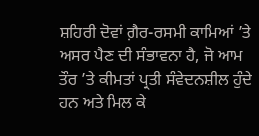ਸ਼ਹਿਰੀ ਦੋਵਾਂ ਗ਼ੈਰ-ਰਸਮੀ ਕਾਮਿਆਂ ’ਤੇ ਅਸਰ ਪੈਣ ਦੀ ਸੰਭਾਵਨਾ ਹੈ, ਜੋ ਆਮ ਤੌਰ ’ਤੇ ਕੀਮਤਾਂ ਪ੍ਰਤੀ ਸੰਵੇਦਨਸ਼ੀਲ ਹੁੰਦੇ ਹਨ ਅਤੇ ਮਿਲ ਕੇ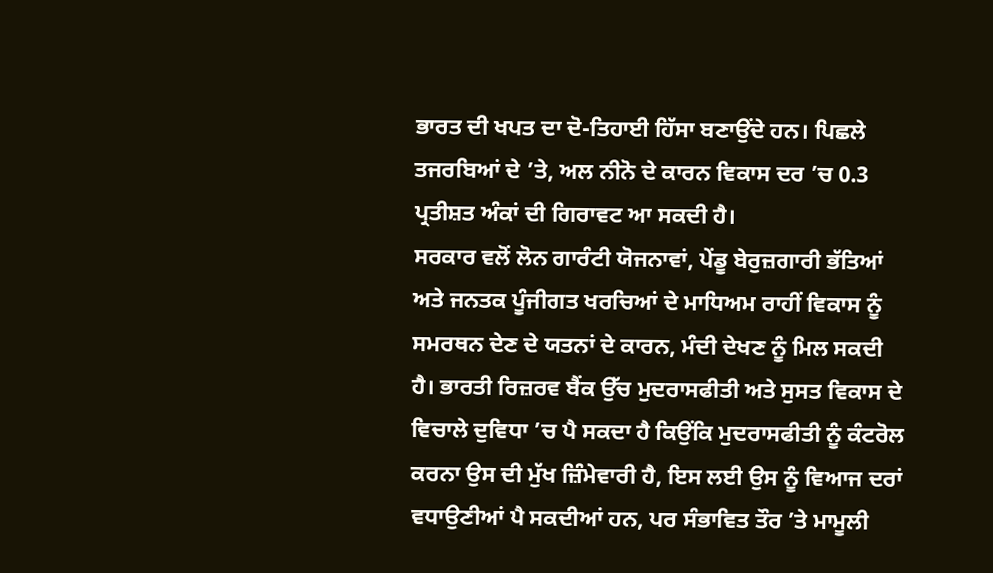ਭਾਰਤ ਦੀ ਖਪਤ ਦਾ ਦੋ-ਤਿਹਾਈ ਹਿੱਸਾ ਬਣਾਉਂਦੇ ਹਨ। ਪਿਛਲੇ ਤਜਰਬਿਆਂ ਦੇ ’ਤੇ, ਅਲ ਨੀਨੋ ਦੇ ਕਾਰਨ ਵਿਕਾਸ ਦਰ ’ਚ 0.3 ਪ੍ਰਤੀਸ਼ਤ ਅੰਕਾਂ ਦੀ ਗਿਰਾਵਟ ਆ ਸਕਦੀ ਹੈ।
ਸਰਕਾਰ ਵਲੋਂ ਲੋਨ ਗਾਰੰਟੀ ਯੋਜਨਾਵਾਂ, ਪੇਂਡੂ ਬੇਰੁਜ਼ਗਾਰੀ ਭੱਤਿਆਂ ਅਤੇ ਜਨਤਕ ਪੂੰਜੀਗਤ ਖਰਚਿਆਂ ਦੇ ਮਾਧਿਅਮ ਰਾਹੀਂ ਵਿਕਾਸ ਨੂੰ ਸਮਰਥਨ ਦੇਣ ਦੇ ਯਤਨਾਂ ਦੇ ਕਾਰਨ, ਮੰਦੀ ਦੇਖਣ ਨੂੰ ਮਿਲ ਸਕਦੀ ਹੈ। ਭਾਰਤੀ ਰਿਜ਼ਰਵ ਬੈਂਕ ਉੱਚ ਮੁਦਰਾਸਫੀਤੀ ਅਤੇ ਸੁਸਤ ਵਿਕਾਸ ਦੇ ਵਿਚਾਲੇ ਦੁਵਿਧਾ ’ਚ ਪੈ ਸਕਦਾ ਹੈ ਕਿਉਂਕਿ ਮੁਦਰਾਸਫੀਤੀ ਨੂੰ ਕੰਟਰੋਲ ਕਰਨਾ ਉਸ ਦੀ ਮੁੱਖ ਜ਼ਿੰਮੇਵਾਰੀ ਹੈ, ਇਸ ਲਈ ਉਸ ਨੂੰ ਵਿਆਜ ਦਰਾਂ ਵਧਾਉਣੀਆਂ ਪੈ ਸਕਦੀਆਂ ਹਨ, ਪਰ ਸੰਭਾਵਿਤ ਤੌਰ ’ਤੇ ਮਾਮੂਲੀ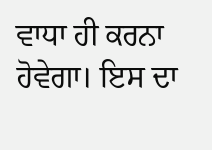ਵਾਧਾ ਹੀ ਕਰਨਾ ਹੋਵੇਗਾ। ਇਸ ਦਾ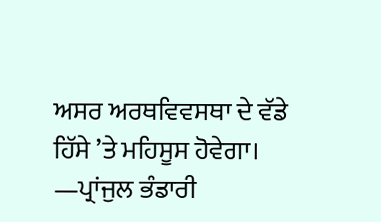ਅਸਰ ਅਰਥਵਿਵਸਥਾ ਦੇ ਵੱਡੇ ਹਿੱਸੇ ’ਤੇ ਮਹਿਸੂਸ ਹੋਵੇਗਾ।
—ਪ੍ਰਾਂਜੁਲ ਭੰਡਾਰੀ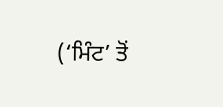(‘ਮਿੰਟ’ ਤੋਂ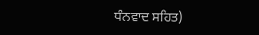ਧੰਨਵਾਦ ਸਹਿਤ)